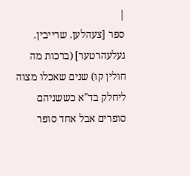|
ספר [צעהלען. שרייבין. געלעהרטער] (ברכות מה חולין קו) שנים שאכלו מצוה ליחלק בד"א כששניהם סופרים אבל אחד סופר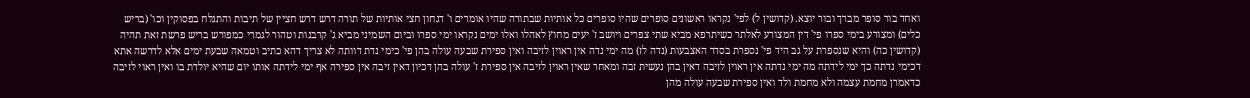ואחד בור סופר מברך ובור יוצא. (קדושין ל) לפי' נקראו ראשונים סופרים שהיו סופרים כל אותיות שבתורה שהיו אומרים ו' דגחון חצי אותיות של תורה דרש דרש חציין של תיבות והתגלח בפסוקין וכו' (בריש כלים) ומצורע בימי ספרו פי' דין המצורע לאלתר כשיתרפא מביא שתי צפרים ויושב ז' יעים מחוץ לאהלו ואלו ימים נקראו ימי ספרו וביום השמיני מביא ג' קרבנות וטהור לגמרי כמפורש בריש פרשת זאת תהיה (קדושין כה) והיא שנספרת על גב היד פי' נספרת בסדר האצבעות (נדה לז) מה ימי נדה אין ראוין לזיבה ואין ספירת שבעה עולה בהן פי' כימי נדת דוותה לא צריך דהא כתיב וטמאה שבעת ימים אלא לדרשה אתא דכימי נדתה כך ימי לידתה מה ימי נדתה אין ראוין לזיבה דאין בהן נעשית זבה ומאחר שאין ראוין לזיבה אין ספירת ז' עולה בהן דכיון דאין זיבה אין ספירה אף ימי לידתה אותו יום שהיא יולדת בו ואין ראוי לזיבה כדאמרן מחמת עצמה ולא מחמת ולד ואין ספירת שבעה עולה מהן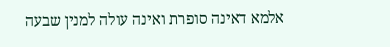אלמא דאינה סופרת ואינה עולה למנין שבעה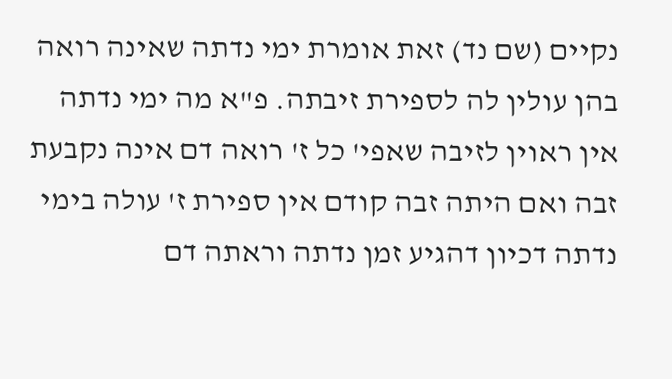נקיים (שם נד) זאת אומרת ימי נדתה שאינה רואה בהן עולין לה לספירת זיבתה. פ"א מה ימי נדתה אין ראוין לזיבה שאפי' כל ז' רואה דם אינה נקבעת זבה ואם היתה זבה קודם אין ספירת ז' עולה בימי נדתה דכיון דהגיע זמן נדתה וראתה דם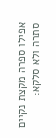אפילו ספרה מקצת נקיים סתרה ולא סלקא: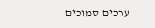ערכים סמוכים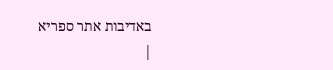באדיבות אתר ספריא
|